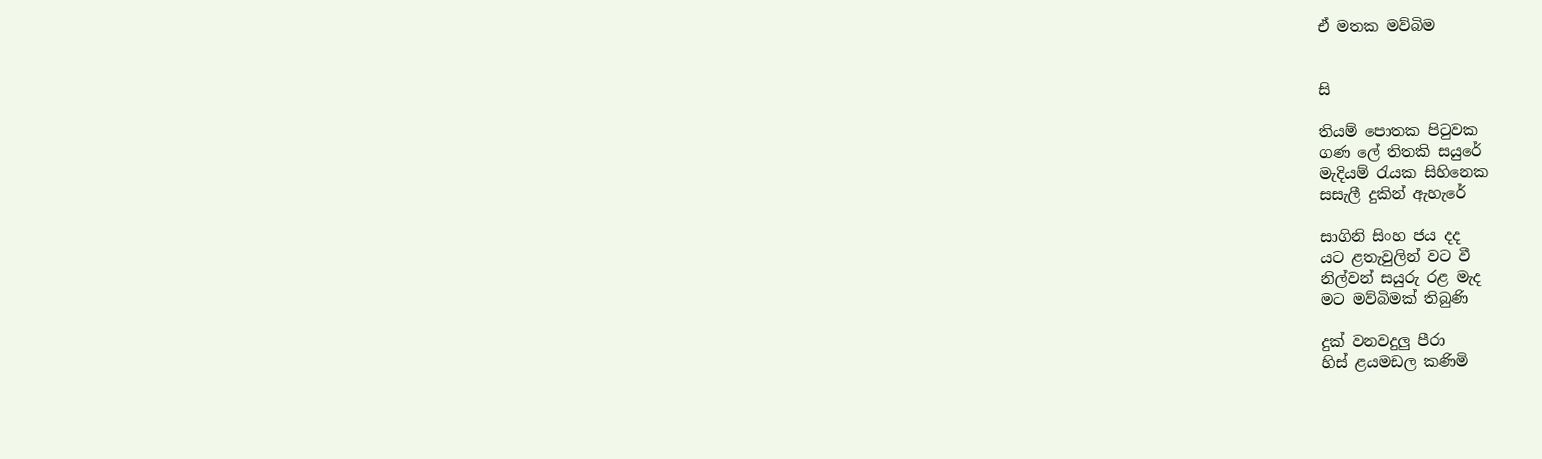ඒ මතක මව්බිම


සි

තියම් පොතක පිටුවක
ගණ ලේ තිතකි සයුරේ
මැදියම් රැයක සිහිනෙක
සසැලී දුකින් ඇහැරේ

සාගිනි සිංහ ජය දද
යට ළතැවුලින් වට වී
නිල්වන් සයුරු රළ මැද
මට මව්බිමක් තිබුණි

දුක් වනවදුලු පීරා
හිස් ළයමඩල කණිමි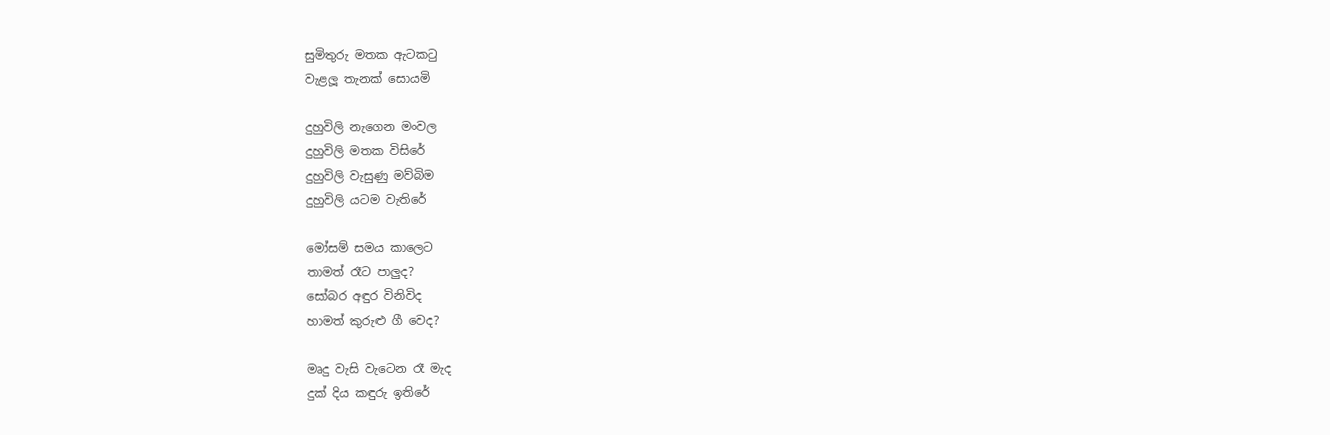සුමිතුරු මතක ඇටකටු
වැළලූ තැනක් සොයමි

දුහුවිලි නැගෙන මංවල
දුහුවිලි මතක විසිරේ
දුහුවිලි වැසුණු මව්බිම
දුහුවිලි යටම වැතිරේ

මෝසම් සමය කාලෙට
තාමත් රෑට පාලුද?
සෝබර අඳුර විනිවිද
හාමත් කුරුළු ගී වෙද?

මෘදු වැසි වැටෙන රෑ මැද
දුක් දිය කඳුරු ඉතිරේ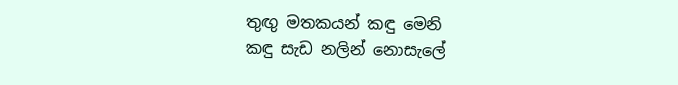තුඟු මතකයන් කඳු මෙනි
කඳු සැඩ නලින් නොසැලේ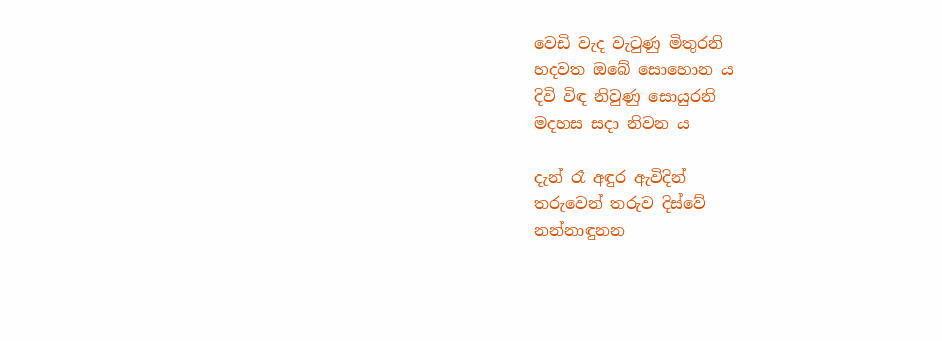වෙඩි වැද වැටුණු මිතුරනි
හදවත ඔබේ සොහොන ය
දිවි විඳ නිවුණු සොයුරනි
මදහස සදා නිවන ය

දැන් රෑ අඳුර ඇවිදින්
තරුවෙන් තරුව දිස්වේ
නන්නාඳුනන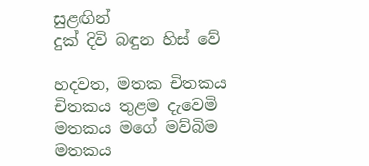සුළඟින්
දුක් දිවි බඳුන හිස් වේ

හදවත, මතක චිතකය
චිතකය තුළම දැවෙමි
මතකය මගේ මව්බිම
මතකය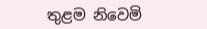තුළම නිවෙමි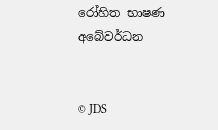රෝහිත භාෂණ අබේවර්ධන


© JDS